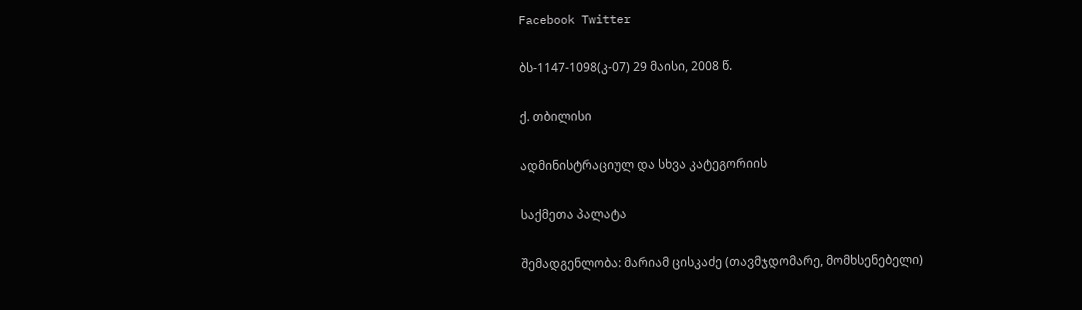Facebook Twitter

ბს-1147-1098(კ-07) 29 მაისი, 2008 წ.

ქ. თბილისი

ადმინისტრაციულ და სხვა კატეგორიის

საქმეთა პალატა

შემადგენლობა: მარიამ ცისკაძე (თავმჯდომარე, მომხსენებელი)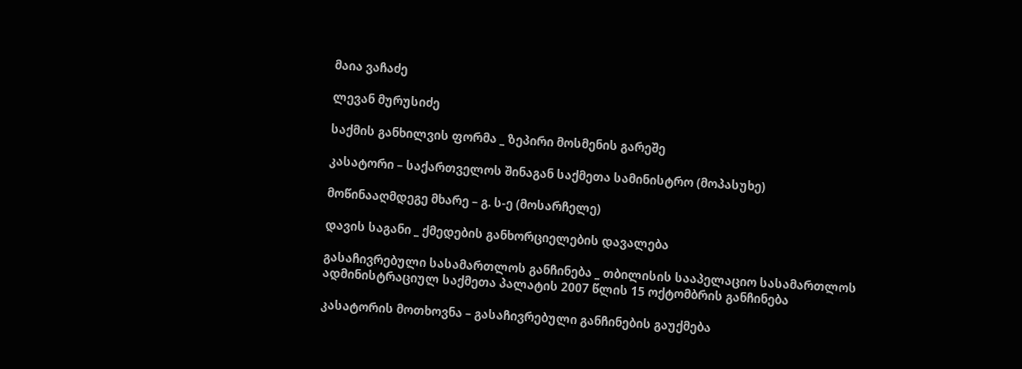მაია ვაჩაძე

ლევან მურუსიძე

საქმის განხილვის ფორმა _ ზეპირი მოსმენის გარეშე

კასატორი – საქართველოს შინაგან საქმეთა სამინისტრო (მოპასუხე)

მოწინააღმდეგე მხარე – გ. ს-ე (მოსარჩელე)

დავის საგანი _ ქმედების განხორციელების დავალება

გასაჩივრებული სასამართლოს განჩინება _ თბილისის სააპელაციო სასამართლოს ადმინისტრაციულ საქმეთა პალატის 2007 წლის 15 ოქტომბრის განჩინება

კასატორის მოთხოვნა – გასაჩივრებული განჩინების გაუქმება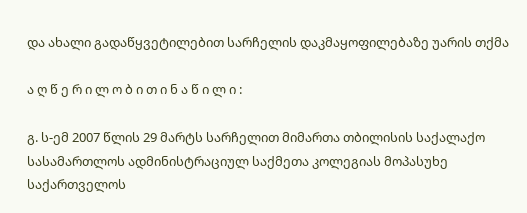და ახალი გადაწყვეტილებით სარჩელის დაკმაყოფილებაზე უარის თქმა

ა ღ წ ე რ ი ლ ო ბ ი თ ი ნ ა წ ი ლ ი :

გ. ს-ემ 2007 წლის 29 მარტს სარჩელით მიმართა თბილისის საქალაქო სასამართლოს ადმინისტრაციულ საქმეთა კოლეგიას მოპასუხე საქართველოს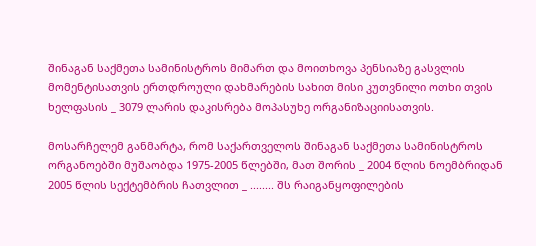შინაგან საქმეთა სამინისტროს მიმართ და მოითხოვა პენსიაზე გასვლის მომენტისათვის ერთდროული დახმარების სახით მისი კუთვნილი ოთხი თვის ხელფასის _ 3079 ლარის დაკისრება მოპასუხე ორგანიზაციისათვის.

მოსარჩელემ განმარტა, რომ საქართველოს შინაგან საქმეთა სამინისტროს ორგანოებში მუშაობდა 1975-2005 წლებში, მათ შორის _ 2004 წლის ნოემბრიდან 2005 წლის სექტემბრის ჩათვლით _ ........ შს რაიგანყოფილების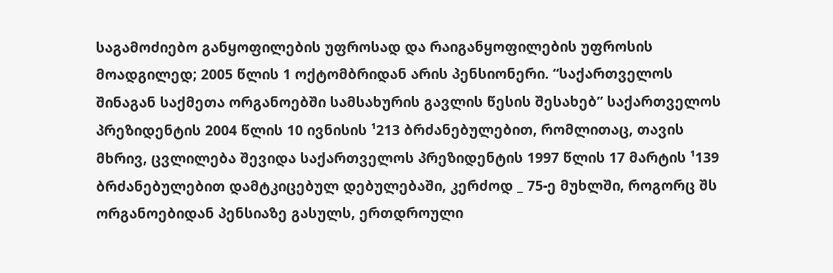საგამოძიებო განყოფილების უფროსად და რაიგანყოფილების უფროსის მოადგილედ; 2005 წლის 1 ოქტომბრიდან არის პენსიონერი. “საქართველოს შინაგან საქმეთა ორგანოებში სამსახურის გავლის წესის შესახებ” საქართველოს პრეზიდენტის 2004 წლის 10 ივნისის ¹213 ბრძანებულებით, რომლითაც, თავის მხრივ, ცვლილება შევიდა საქართველოს პრეზიდენტის 1997 წლის 17 მარტის ¹139 ბრძანებულებით დამტკიცებულ დებულებაში, კერძოდ _ 75-ე მუხლში, როგორც შს ორგანოებიდან პენსიაზე გასულს, ერთდროული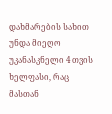დახმარების სახით უნდა მიეღო უკანასკნელი 4 თვის ხელფასი, რაც მასთან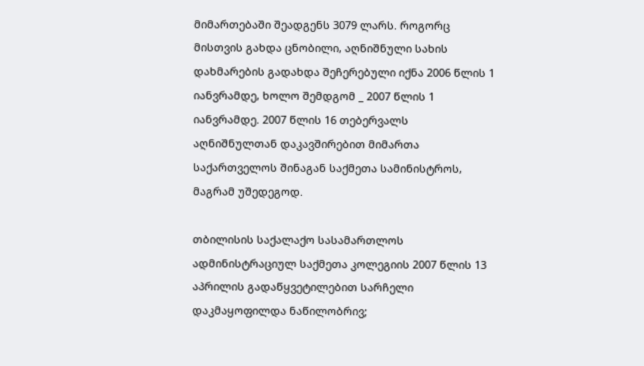მიმართებაში შეადგენს 3079 ლარს. როგორც მისთვის გახდა ცნობილი, აღნიშნული სახის დახმარების გადახდა შეჩერებული იქნა 2006 წლის 1 იანვრამდე, ხოლო შემდგომ _ 2007 წლის 1 იანვრამდე. 2007 წლის 16 თებერვალს აღნიშნულთან დაკავშირებით მიმართა საქართველოს შინაგან საქმეთა სამინისტროს, მაგრამ უშედეგოდ.

თბილისის საქალაქო სასამართლოს ადმინისტრაციულ საქმეთა კოლეგიის 2007 წლის 13 აპრილის გადაწყვეტილებით სარჩელი დაკმაყოფილდა ნაწილობრივ;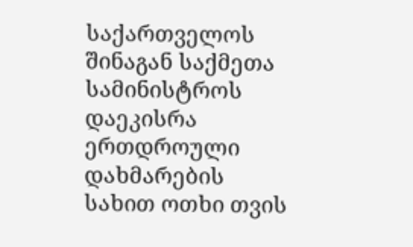საქართველოს შინაგან საქმეთა სამინისტროს დაეკისრა ერთდროული დახმარების სახით ოთხი თვის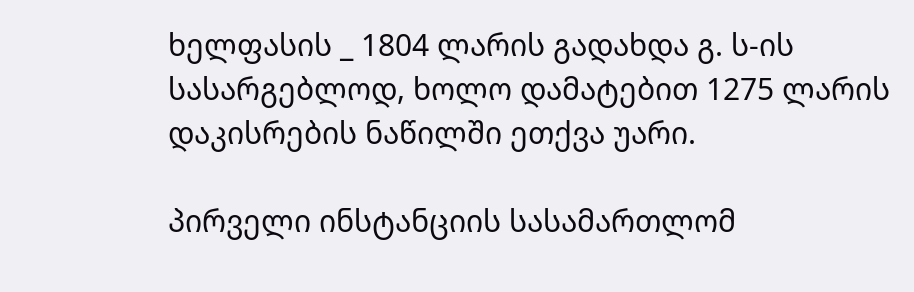ხელფასის _ 1804 ლარის გადახდა გ. ს-ის სასარგებლოდ, ხოლო დამატებით 1275 ლარის დაკისრების ნაწილში ეთქვა უარი.

პირველი ინსტანციის სასამართლომ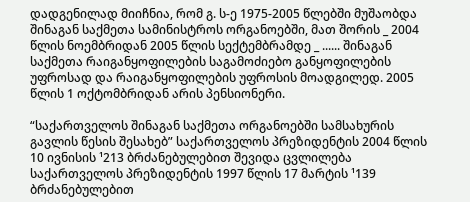დადგენილად მიიჩნია, რომ გ. ს-ე 1975-2005 წლებში მუშაობდა შინაგან საქმეთა სამინისტროს ორგანოებში, მათ შორის _ 2004 წლის ნოემბრიდან 2005 წლის სექტემბრამდე _ ...... შინაგან საქმეთა რაიგანყოფილების საგამოძიებო განყოფილების უფროსად და რაიგანყოფილების უფროსის მოადგილედ. 2005 წლის 1 ოქტომბრიდან არის პენსიონერი.

“საქართველოს შინაგან საქმეთა ორგანოებში სამსახურის გავლის წესის შესახებ” საქართველოს პრეზიდენტის 2004 წლის 10 ივნისის ¹213 ბრძანებულებით შევიდა ცვლილება საქართველოს პრეზიდენტის 1997 წლის 17 მარტის ¹139 ბრძანებულებით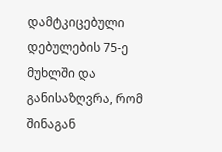დამტკიცებული დებულების 75-ე მუხლში და განისაზღვრა, რომ შინაგან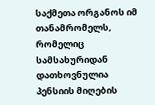საქმეთა ორგანოს იმ თანამრომელს, რომელიც სამსახურიდან დათხოვნულია პენსიის მიღების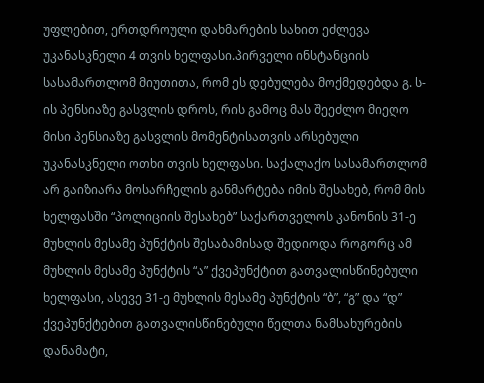უფლებით, ერთდროული დახმარების სახით ეძლევა უკანასკნელი 4 თვის ხელფასი.პირველი ინსტანციის სასამართლომ მიუთითა, რომ ეს დებულება მოქმედებდა გ. ს-ის პენსიაზე გასვლის დროს, რის გამოც მას შეეძლო მიეღო მისი პენსიაზე გასვლის მომენტისათვის არსებული უკანასკნელი ოთხი თვის ხელფასი. საქალაქო სასამართლომ არ გაიზიარა მოსარჩელის განმარტება იმის შესახებ, რომ მის ხელფასში “პოლიციის შესახებ” საქართველოს კანონის 31-ე მუხლის მესამე პუნქტის შესაბამისად შედიოდა როგორც ამ მუხლის მესამე პუნქტის “ა” ქვეპუნქტით გათვალისწინებული ხელფასი, ასევე 31-ე მუხლის მესამე პუნქტის “ბ”, “გ” და “დ” ქვეპუნქტებით გათვალისწინებული წელთა ნამსახურების დანამატი,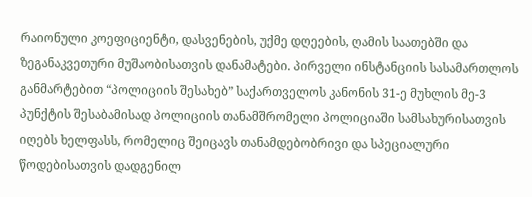რაიონული კოეფიციენტი, დასვენების, უქმე დღეების, ღამის საათებში და ზეგანაკვეთური მუშაობისათვის დანამატები. პირველი ინსტანციის სასამართლოს განმარტებით “პოლიციის შესახებ” საქართველოს კანონის 31-ე მუხლის მე-3 პუნქტის შესაბამისად პოლიციის თანამშრომელი პოლიციაში სამსახურისათვის იღებს ხელფასს, რომელიც შეიცავს თანამდებობრივი და სპეციალური წოდებისათვის დადგენილ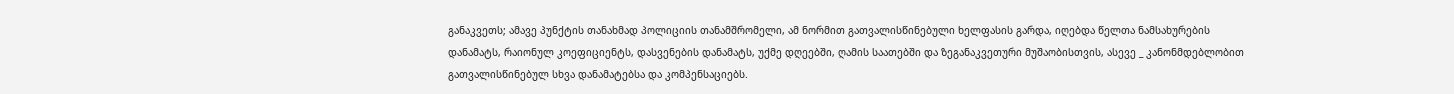განაკვეთს; ამავე პუნქტის თანახმად პოლიციის თანამშრომელი, ამ ნორმით გათვალისწინებული ხელფასის გარდა, იღებდა წელთა ნამსახურების დანამატს, რაიონულ კოეფიციენტს, დასვენების დანამატს, უქმე დღეებში, ღამის საათებში და ზეგანაკვეთური მუშაობისთვის, ასევე _ კანონმდებლობით გათვალისწინებულ სხვა დანამატებსა და კომპენსაციებს.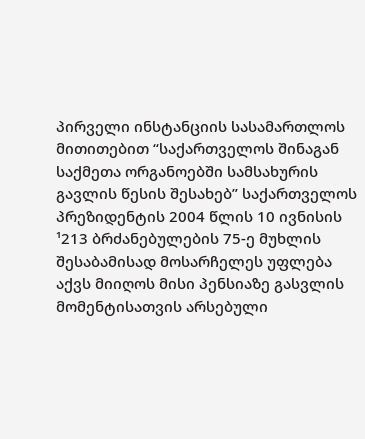პირველი ინსტანციის სასამართლოს მითითებით “საქართველოს შინაგან საქმეთა ორგანოებში სამსახურის გავლის წესის შესახებ” საქართველოს პრეზიდენტის 2004 წლის 10 ივნისის ¹213 ბრძანებულების 75-ე მუხლის შესაბამისად მოსარჩელეს უფლება აქვს მიიღოს მისი პენსიაზე გასვლის მომენტისათვის არსებული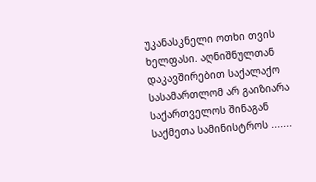უკანასკნელი ოთხი თვის ხელფასი. აღნიშნულთან დაკავშირებით საქალაქო სასამართლომ არ გაიზიარა საქართველოს შინაგან საქმეთა სამინისტროს .......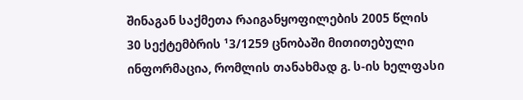შინაგან საქმეთა რაიგანყოფილების 2005 წლის 30 სექტემბრის ¹3/1259 ცნობაში მითითებული ინფორმაცია, რომლის თანახმად გ. ს-ის ხელფასი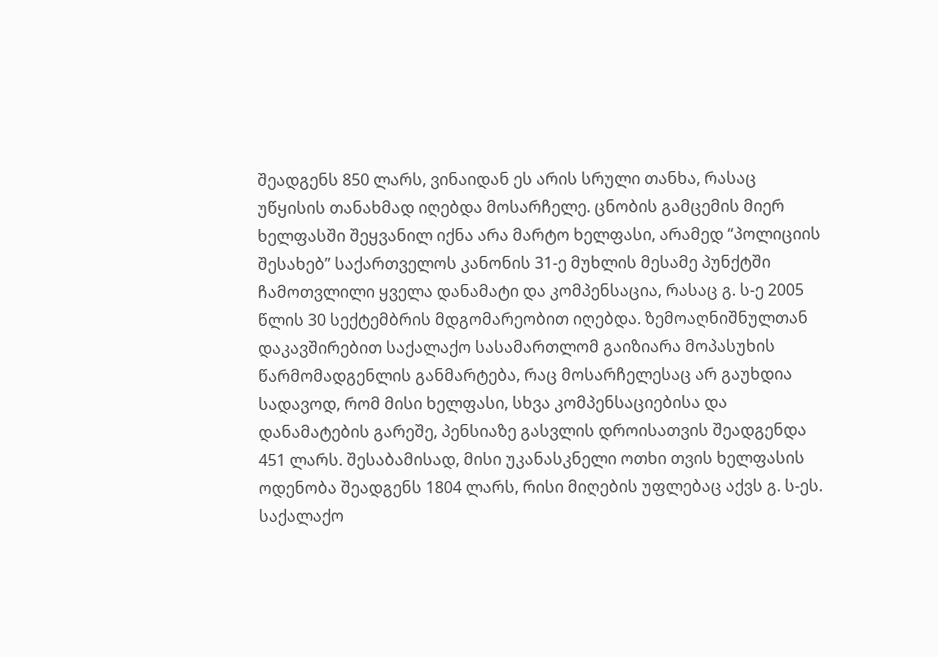შეადგენს 850 ლარს, ვინაიდან ეს არის სრული თანხა, რასაც უწყისის თანახმად იღებდა მოსარჩელე. ცნობის გამცემის მიერ ხელფასში შეყვანილ იქნა არა მარტო ხელფასი, არამედ “პოლიციის შესახებ” საქართველოს კანონის 31-ე მუხლის მესამე პუნქტში ჩამოთვლილი ყველა დანამატი და კომპენსაცია, რასაც გ. ს-ე 2005 წლის 30 სექტემბრის მდგომარეობით იღებდა. ზემოაღნიშნულთან დაკავშირებით საქალაქო სასამართლომ გაიზიარა მოპასუხის წარმომადგენლის განმარტება, რაც მოსარჩელესაც არ გაუხდია სადავოდ, რომ მისი ხელფასი, სხვა კომპენსაციებისა და დანამატების გარეშე, პენსიაზე გასვლის დროისათვის შეადგენდა 451 ლარს. შესაბამისად, მისი უკანასკნელი ოთხი თვის ხელფასის ოდენობა შეადგენს 1804 ლარს, რისი მიღების უფლებაც აქვს გ. ს-ეს. საქალაქო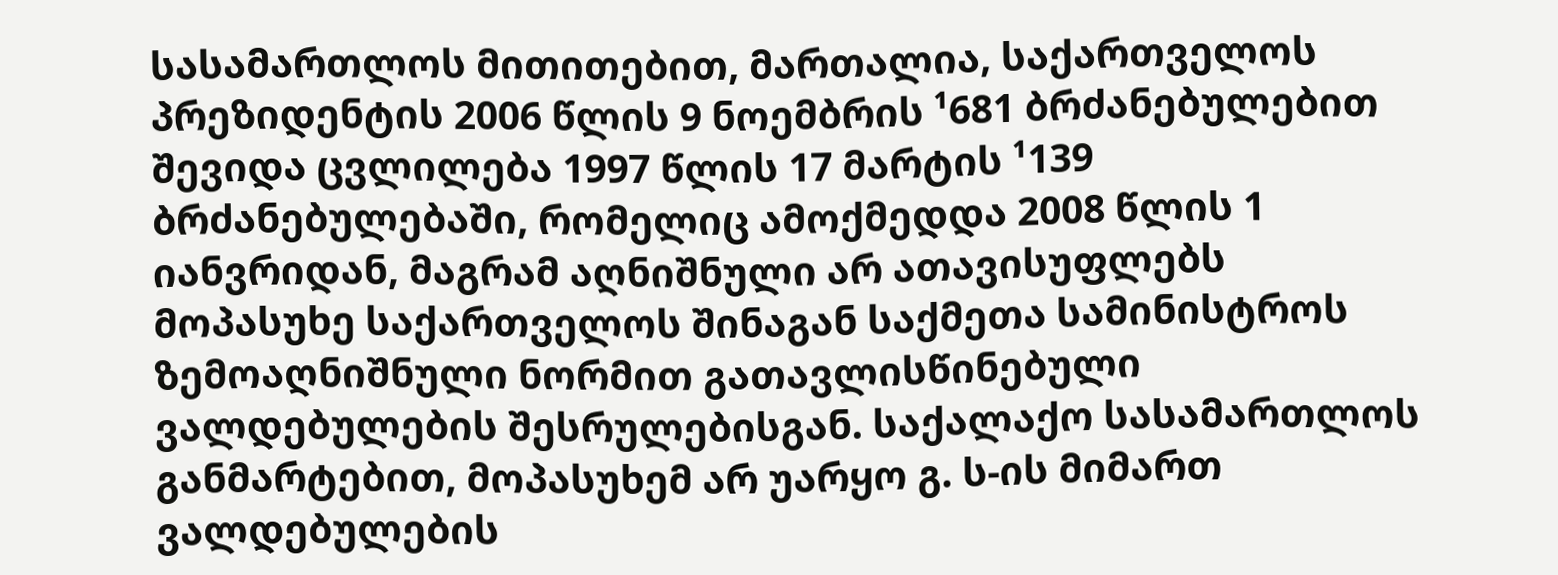სასამართლოს მითითებით, მართალია, საქართველოს პრეზიდენტის 2006 წლის 9 ნოემბრის ¹681 ბრძანებულებით შევიდა ცვლილება 1997 წლის 17 მარტის ¹139 ბრძანებულებაში, რომელიც ამოქმედდა 2008 წლის 1 იანვრიდან, მაგრამ აღნიშნული არ ათავისუფლებს მოპასუხე საქართველოს შინაგან საქმეთა სამინისტროს ზემოაღნიშნული ნორმით გათავლისწინებული ვალდებულების შესრულებისგან. საქალაქო სასამართლოს განმარტებით, მოპასუხემ არ უარყო გ. ს-ის მიმართ ვალდებულების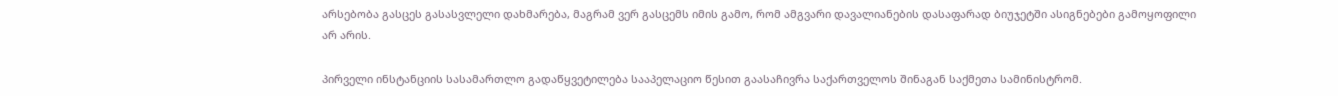არსებობა გასცეს გასასვლელი დახმარება, მაგრამ ვერ გასცემს იმის გამო, რომ ამგვარი დავალიანების დასაფარად ბიუჯეტში ასიგნებები გამოყოფილი არ არის.

პირველი ინსტანციის სასამართლო გადაწყვეტილება სააპელაციო წესით გაასაჩივრა საქართველოს შინაგან საქმეთა სამინისტრომ.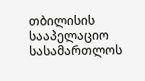თბილისის სააპელაციო სასამართლოს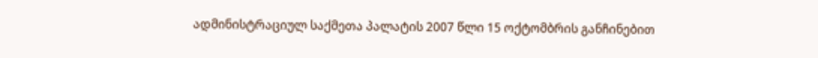ადმინისტრაციულ საქმეთა პალატის 2007 წლი 15 ოქტომბრის განჩინებით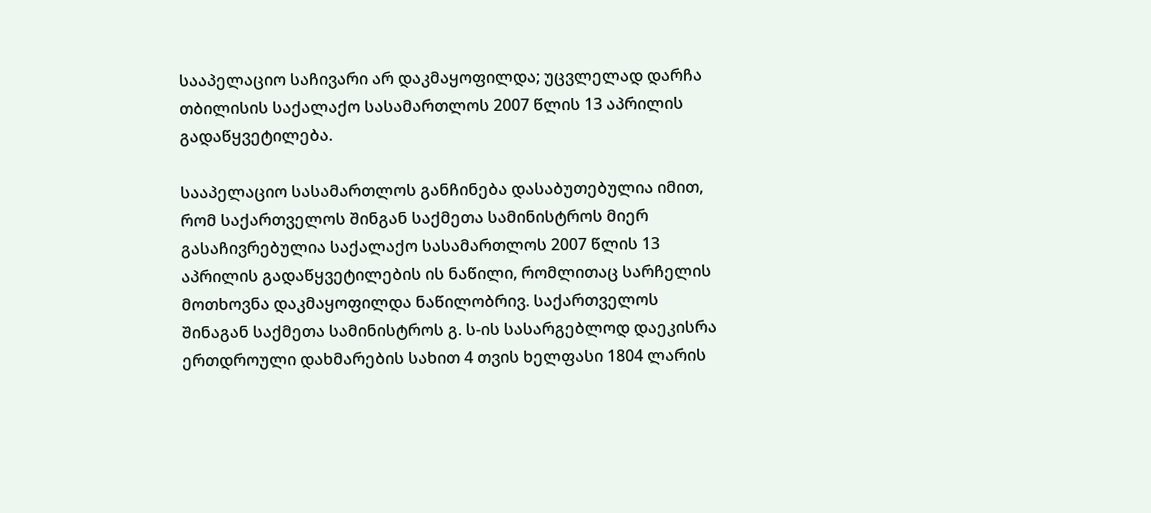სააპელაციო საჩივარი არ დაკმაყოფილდა; უცვლელად დარჩა თბილისის საქალაქო სასამართლოს 2007 წლის 13 აპრილის გადაწყვეტილება.

სააპელაციო სასამართლოს განჩინება დასაბუთებულია იმით, რომ საქართველოს შინგან საქმეთა სამინისტროს მიერ გასაჩივრებულია საქალაქო სასამართლოს 2007 წლის 13 აპრილის გადაწყვეტილების ის ნაწილი, რომლითაც სარჩელის მოთხოვნა დაკმაყოფილდა ნაწილობრივ. საქართველოს შინაგან საქმეთა სამინისტროს გ. ს-ის სასარგებლოდ დაეკისრა ერთდროული დახმარების სახით 4 თვის ხელფასი 1804 ლარის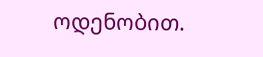ოდენობით.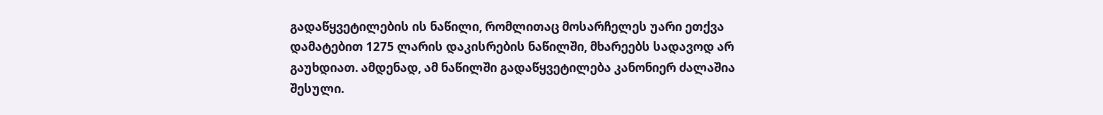გადაწყვეტილების ის ნაწილი, რომლითაც მოსარჩელეს უარი ეთქვა დამატებით 1275 ლარის დაკისრების ნაწილში, მხარეებს სადავოდ არ გაუხდიათ. ამდენად, ამ ნაწილში გადაწყვეტილება კანონიერ ძალაშია შესული.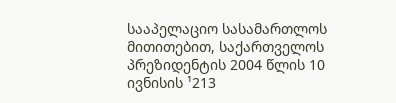სააპელაციო სასამართლოს მითითებით, საქართველოს პრეზიდენტის 2004 წლის 10 ივნისის ¹213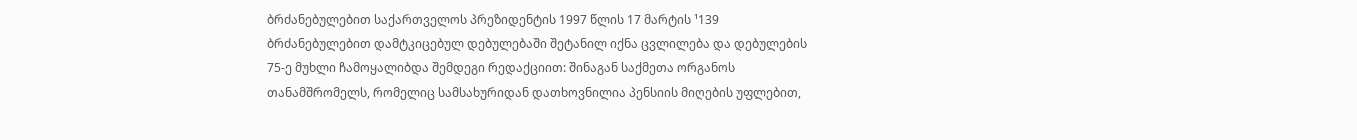ბრძანებულებით საქართველოს პრეზიდენტის 1997 წლის 17 მარტის ¹139 ბრძანებულებით დამტკიცებულ დებულებაში შეტანილ იქნა ცვლილება და დებულების 75-ე მუხლი ჩამოყალიბდა შემდეგი რედაქციით: შინაგან საქმეთა ორგანოს თანამშრომელს, რომელიც სამსახურიდან დათხოვნილია პენსიის მიღების უფლებით,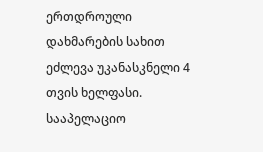ერთდროული დახმარების სახით ეძლევა უკანასკნელი 4 თვის ხელფასი. სააპელაციო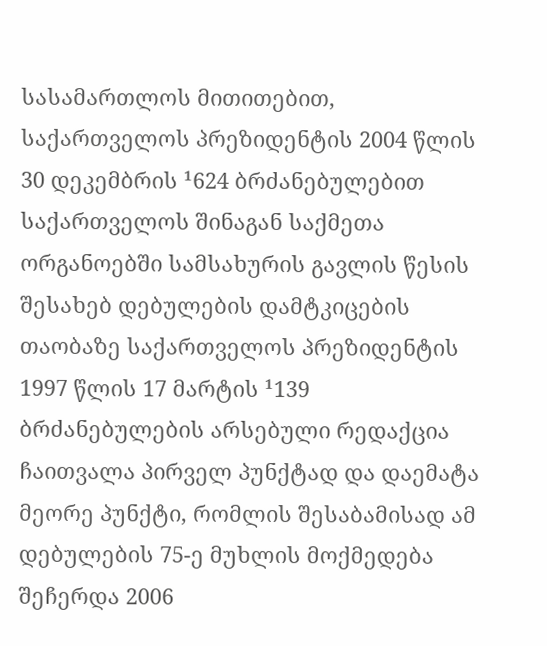სასამართლოს მითითებით, საქართველოს პრეზიდენტის 2004 წლის 30 დეკემბრის ¹624 ბრძანებულებით საქართველოს შინაგან საქმეთა ორგანოებში სამსახურის გავლის წესის შესახებ დებულების დამტკიცების თაობაზე საქართველოს პრეზიდენტის 1997 წლის 17 მარტის ¹139 ბრძანებულების არსებული რედაქცია ჩაითვალა პირველ პუნქტად და დაემატა მეორე პუნქტი, რომლის შესაბამისად ამ დებულების 75-ე მუხლის მოქმედება შეჩერდა 2006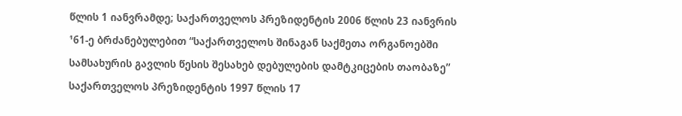წლის 1 იანვრამდე; საქართველოს პრეზიდენტის 2006 წლის 23 იანვრის ¹61-ე ბრძანებულებით “საქართველოს შინაგან საქმეთა ორგანოებში სამსახურის გავლის წესის შესახებ დებულების დამტკიცების თაობაზე” საქართველოს პრეზიდენტის 1997 წლის 17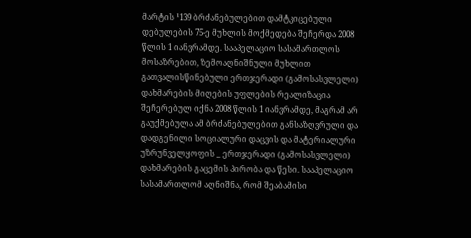მარტის ¹139 ბრძანებულებით დამტკიცებული დებულების 75-ე მუხლის მოქმედება შეჩერდა 2008 წლის 1 იანვრამდე. სააპელაციო სასამართლოს მოსაზრებით, ზემოაღნიშნული მუხლით გათვალისწინებული ერთჯერადი (გამოსასვლელი) დახმარების მიღების უფლების რეალიზაცია შეჩერებულ იქნა 2008 წლის 1 იანვრამდე, მაგრამ არ გაუქმებულა ამ ბრძანებულებით განსაზღვრული და დადგენილი სოციალური დაცვის და მატერიალური უზრუნველყოფის _ ერთჯერადი (გამოსასვლელი) დახმარების გაცემის პირობა და წესი. სააპელაციო სასამართლომ აღნიშნა, რომ შეაბამისი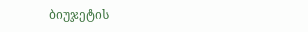ბიუჯეტის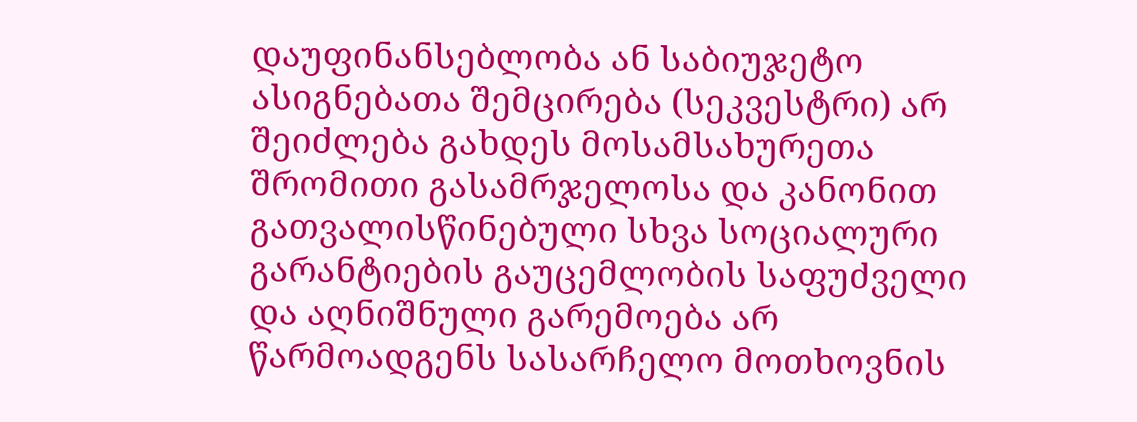დაუფინანსებლობა ან საბიუჯეტო ასიგნებათა შემცირება (სეკვესტრი) არ შეიძლება გახდეს მოსამსახურეთა შრომითი გასამრჯელოსა და კანონით გათვალისწინებული სხვა სოციალური გარანტიების გაუცემლობის საფუძველი და აღნიშნული გარემოება არ წარმოადგენს სასარჩელო მოთხოვნის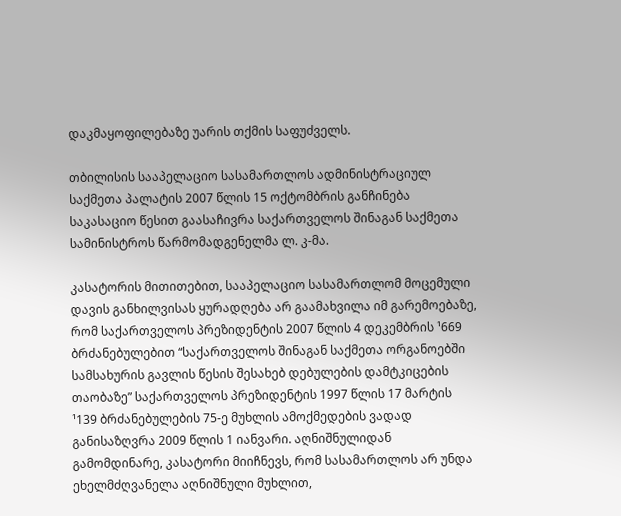დაკმაყოფილებაზე უარის თქმის საფუძველს.

თბილისის სააპელაციო სასამართლოს ადმინისტრაციულ საქმეთა პალატის 2007 წლის 15 ოქტომბრის განჩინება საკასაციო წესით გაასაჩივრა საქართველოს შინაგან საქმეთა სამინისტროს წარმომადგენელმა ლ. კ-მა.

კასატორის მითითებით, სააპელაციო სასამართლომ მოცემული დავის განხილვისას ყურადღება არ გაამახვილა იმ გარემოებაზე, რომ საქართველოს პრეზიდენტის 2007 წლის 4 დეკემბრის ¹669 ბრძანებულებით “საქართველოს შინაგან საქმეთა ორგანოებში სამსახურის გავლის წესის შესახებ დებულების დამტკიცების თაობაზე” საქართველოს პრეზიდენტის 1997 წლის 17 მარტის ¹139 ბრძანებულების 75-ე მუხლის ამოქმედების ვადად განისაზღვრა 2009 წლის 1 იანვარი. აღნიშნულიდან გამომდინარე, კასატორი მიიჩნევს, რომ სასამართლოს არ უნდა ეხელმძღვანელა აღნიშნული მუხლით,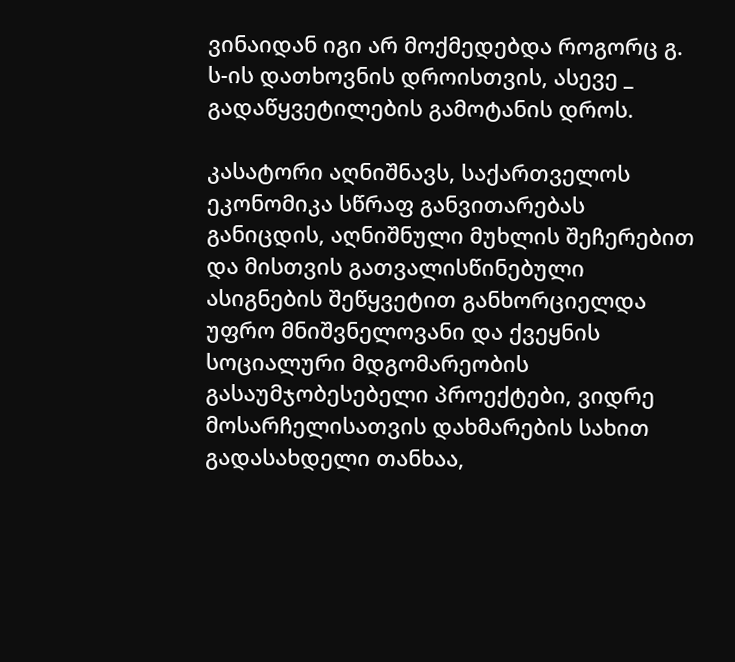ვინაიდან იგი არ მოქმედებდა როგორც გ. ს-ის დათხოვნის დროისთვის, ასევე _ გადაწყვეტილების გამოტანის დროს.

კასატორი აღნიშნავს, საქართველოს ეკონომიკა სწრაფ განვითარებას განიცდის, აღნიშნული მუხლის შეჩერებით და მისთვის გათვალისწინებული ასიგნების შეწყვეტით განხორციელდა უფრო მნიშვნელოვანი და ქვეყნის სოციალური მდგომარეობის გასაუმჯობესებელი პროექტები, ვიდრე მოსარჩელისათვის დახმარების სახით გადასახდელი თანხაა,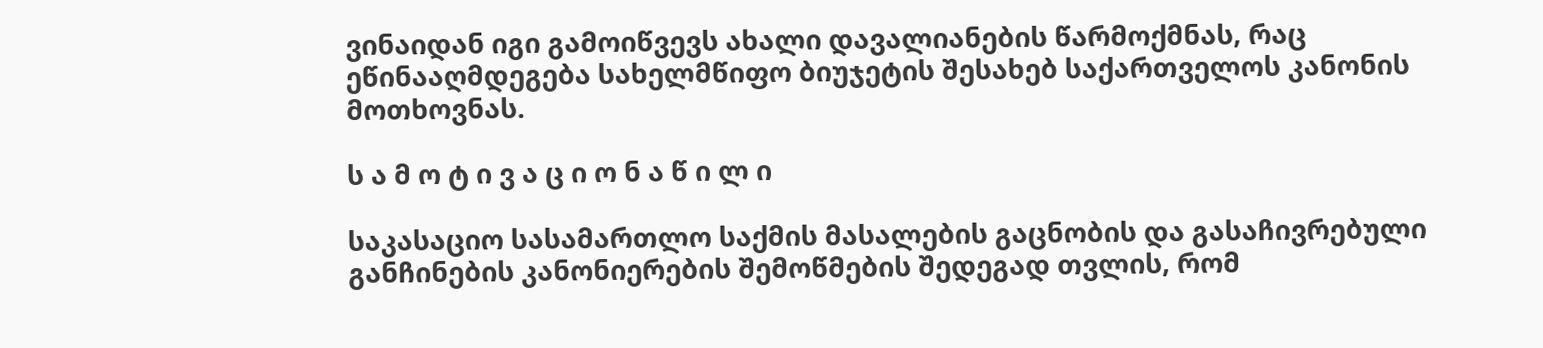ვინაიდან იგი გამოიწვევს ახალი დავალიანების წარმოქმნას, რაც ეწინააღმდეგება სახელმწიფო ბიუჯეტის შესახებ საქართველოს კანონის მოთხოვნას.

ს ა მ ო ტ ი ვ ა ც ი ო ნ ა წ ი ლ ი

საკასაციო სასამართლო საქმის მასალების გაცნობის და გასაჩივრებული განჩინების კანონიერების შემოწმების შედეგად თვლის, რომ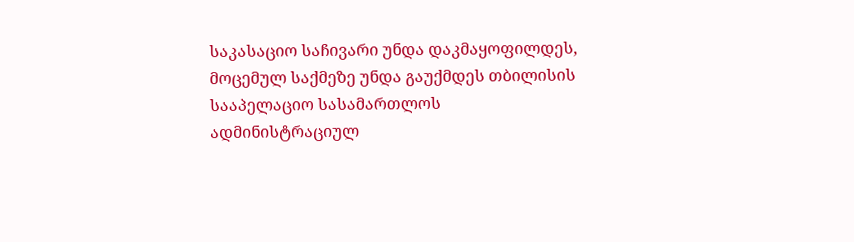საკასაციო საჩივარი უნდა დაკმაყოფილდეს, მოცემულ საქმეზე უნდა გაუქმდეს თბილისის სააპელაციო სასამართლოს ადმინისტრაციულ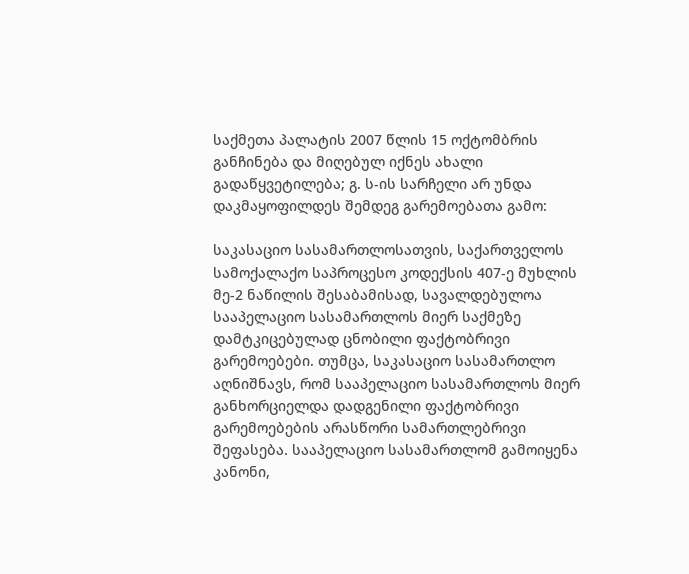საქმეთა პალატის 2007 წლის 15 ოქტომბრის განჩინება და მიღებულ იქნეს ახალი გადაწყვეტილება; გ. ს-ის სარჩელი არ უნდა დაკმაყოფილდეს შემდეგ გარემოებათა გამო:

საკასაციო სასამართლოსათვის, საქართველოს სამოქალაქო საპროცესო კოდექსის 407-ე მუხლის მე-2 ნაწილის შესაბამისად, სავალდებულოა სააპელაციო სასამართლოს მიერ საქმეზე დამტკიცებულად ცნობილი ფაქტობრივი გარემოებები. თუმცა, საკასაციო სასამართლო აღნიშნავს, რომ სააპელაციო სასამართლოს მიერ განხორციელდა დადგენილი ფაქტობრივი გარემოებების არასწორი სამართლებრივი შეფასება. სააპელაციო სასამართლომ გამოიყენა კანონი,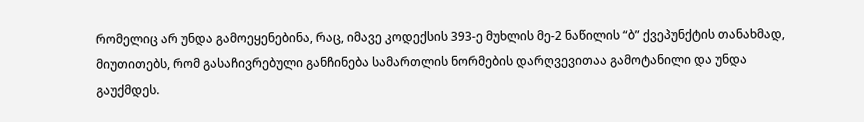რომელიც არ უნდა გამოეყენებინა, რაც, იმავე კოდექსის 393-ე მუხლის მე-2 ნაწილის “ბ” ქვეპუნქტის თანახმად, მიუთითებს, რომ გასაჩივრებული განჩინება სამართლის ნორმების დარღვევითაა გამოტანილი და უნდა გაუქმდეს.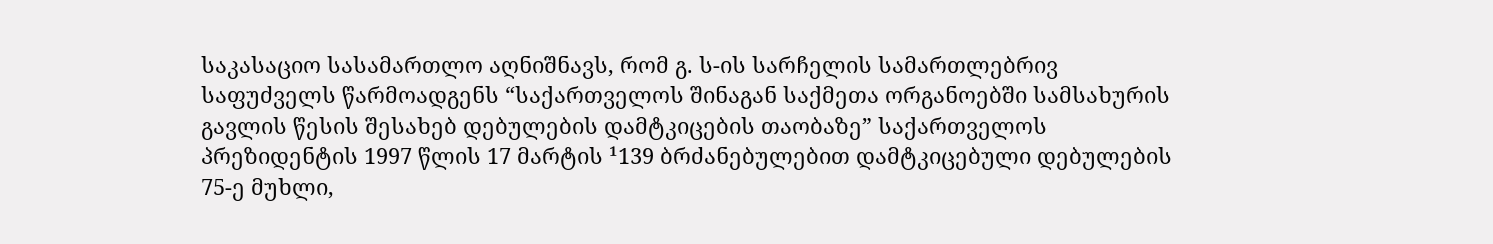საკასაციო სასამართლო აღნიშნავს, რომ გ. ს-ის სარჩელის სამართლებრივ საფუძველს წარმოადგენს “საქართველოს შინაგან საქმეთა ორგანოებში სამსახურის გავლის წესის შესახებ დებულების დამტკიცების თაობაზე” საქართველოს პრეზიდენტის 1997 წლის 17 მარტის ¹139 ბრძანებულებით დამტკიცებული დებულების 75-ე მუხლი,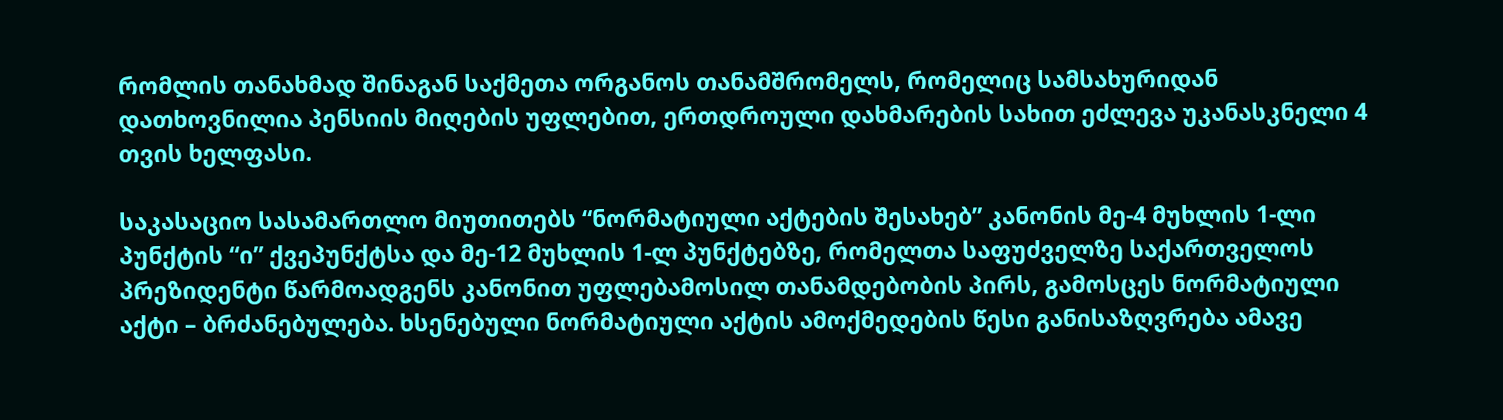რომლის თანახმად შინაგან საქმეთა ორგანოს თანამშრომელს, რომელიც სამსახურიდან დათხოვნილია პენსიის მიღების უფლებით, ერთდროული დახმარების სახით ეძლევა უკანასკნელი 4 თვის ხელფასი.

საკასაციო სასამართლო მიუთითებს “ნორმატიული აქტების შესახებ” კანონის მე-4 მუხლის 1-ლი პუნქტის “ი” ქვეპუნქტსა და მე-12 მუხლის 1-ლ პუნქტებზე, რომელთა საფუძველზე საქართველოს პრეზიდენტი წარმოადგენს კანონით უფლებამოსილ თანამდებობის პირს, გამოსცეს ნორმატიული აქტი – ბრძანებულება. ხსენებული ნორმატიული აქტის ამოქმედების წესი განისაზღვრება ამავე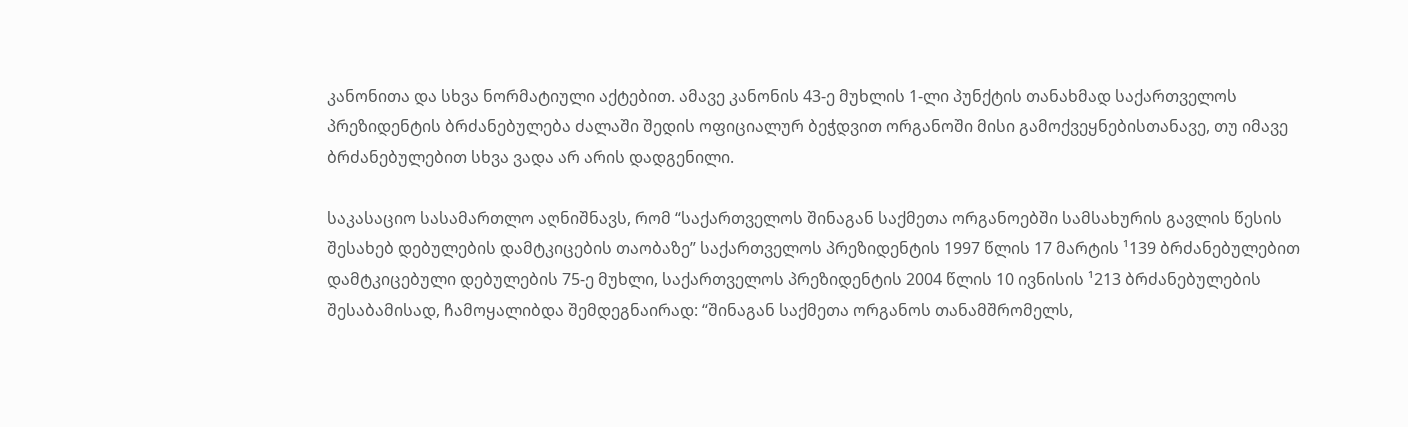კანონითა და სხვა ნორმატიული აქტებით. ამავე კანონის 43-ე მუხლის 1-ლი პუნქტის თანახმად საქართველოს პრეზიდენტის ბრძანებულება ძალაში შედის ოფიციალურ ბეჭდვით ორგანოში მისი გამოქვეყნებისთანავე, თუ იმავე ბრძანებულებით სხვა ვადა არ არის დადგენილი.

საკასაციო სასამართლო აღნიშნავს, რომ “საქართველოს შინაგან საქმეთა ორგანოებში სამსახურის გავლის წესის შესახებ დებულების დამტკიცების თაობაზე” საქართველოს პრეზიდენტის 1997 წლის 17 მარტის ¹139 ბრძანებულებით დამტკიცებული დებულების 75-ე მუხლი, საქართველოს პრეზიდენტის 2004 წლის 10 ივნისის ¹213 ბრძანებულების შესაბამისად, ჩამოყალიბდა შემდეგნაირად: “შინაგან საქმეთა ორგანოს თანამშრომელს,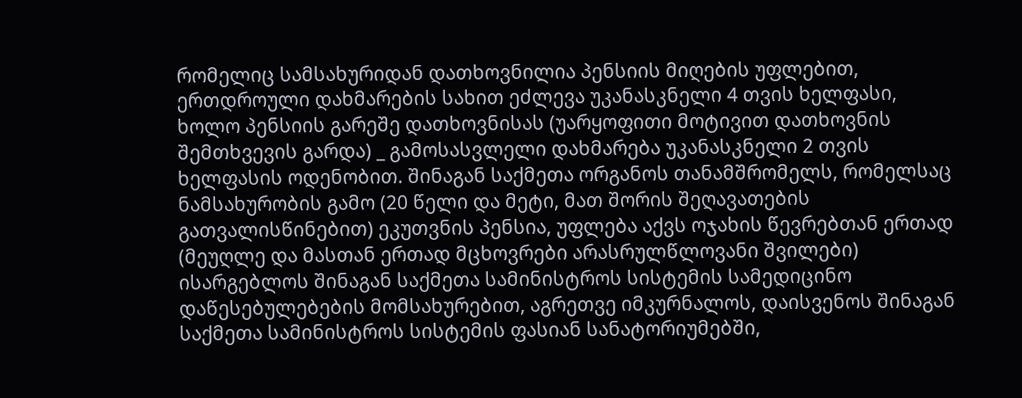რომელიც სამსახურიდან დათხოვნილია პენსიის მიღების უფლებით, ერთდროული დახმარების სახით ეძლევა უკანასკნელი 4 თვის ხელფასი, ხოლო პენსიის გარეშე დათხოვნისას (უარყოფითი მოტივით დათხოვნის შემთხვევის გარდა) _ გამოსასვლელი დახმარება უკანასკნელი 2 თვის ხელფასის ოდენობით. შინაგან საქმეთა ორგანოს თანამშრომელს, რომელსაც ნამსახურობის გამო (20 წელი და მეტი, მათ შორის შეღავათების გათვალისწინებით) ეკუთვნის პენსია, უფლება აქვს ოჯახის წევრებთან ერთად (მეუღლე და მასთან ერთად მცხოვრები არასრულწლოვანი შვილები) ისარგებლოს შინაგან საქმეთა სამინისტროს სისტემის სამედიცინო დაწესებულებების მომსახურებით, აგრეთვე იმკურნალოს, დაისვენოს შინაგან საქმეთა სამინისტროს სისტემის ფასიან სანატორიუმებში,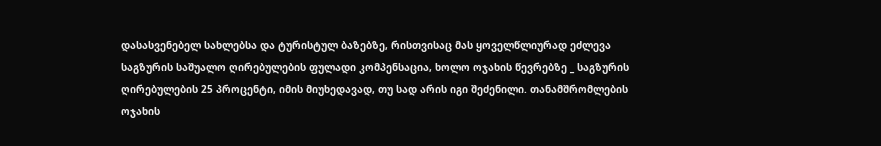დასასვენებელ სახლებსა და ტურისტულ ბაზებზე, რისთვისაც მას ყოველწლიურად ეძლევა საგზურის საშუალო ღირებულების ფულადი კომპენსაცია, ხოლო ოჯახის წევრებზე _ საგზურის ღირებულების 25 პროცენტი, იმის მიუხედავად, თუ სად არის იგი შეძენილი. თანამშრომლების ოჯახის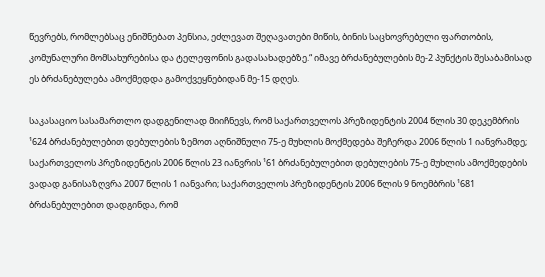წევრებს, რომლებსაც ენიშნებათ პენსია, ეძლევათ შეღავათები მიწის, ბინის საცხოვრებელი ფართობის, კომუნალური მომსახურებისა და ტელეფონის გადასახადებზე.“ იმავე ბრძანებულების მე-2 პუნქტის შესაბამისად ეს ბრძანებულება ამოქმედდა გამოქვეყნებიდან მე-15 დღეს.

საკასაციო სასამართლო დადგენილად მიიჩნევს, რომ საქართველოს პრეზიდენტის 2004 წლის 30 დეკემბრის ¹624 ბრძანებულებით დებულების ზემოთ აღნიშნული 75-ე მუხლის მოქმედება შეჩერდა 2006 წლის 1 იანვრამდე; საქართველოს პრეზიდენტის 2006 წლის 23 იანვრის ¹61 ბრძანებულებით დებულების 75-ე მუხლის ამოქმედების ვადად განისაზღვრა 2007 წლის 1 იანვარი; საქართველოს პრეზიდენტის 2006 წლის 9 ნოემბრის ¹681 ბრძანებულებით დადგინდა, რომ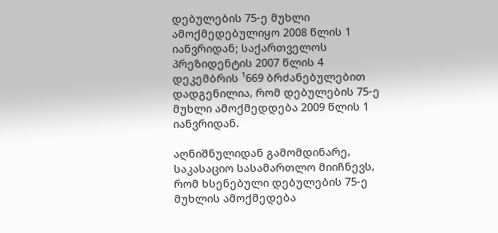დებულების 75-ე მუხლი ამოქმედებულიყო 2008 წლის 1 იანვრიდან; საქართველოს პრეზიდენტის 2007 წლის 4 დეკემბრის ¹669 ბრძანებულებით დადგენილია, რომ დებულების 75-ე მუხლი ამოქმედდება 2009 წლის 1 იანვრიდან.

აღნიშნულიდან გამომდინარე, საკასაციო სასამართლო მიიჩნევს, რომ ხსენებული დებულების 75-ე მუხლის ამოქმედება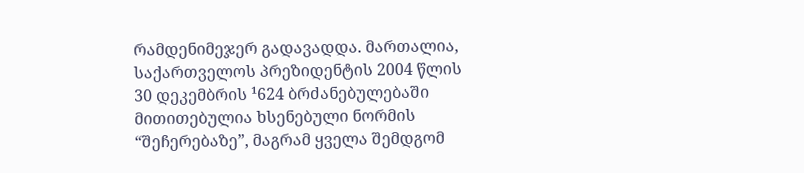რამდენიმეჯერ გადავადდა. მართალია, საქართველოს პრეზიდენტის 2004 წლის 30 დეკემბრის ¹624 ბრძანებულებაში მითითებულია ხსენებული ნორმის “შეჩერებაზე”, მაგრამ ყველა შემდგომ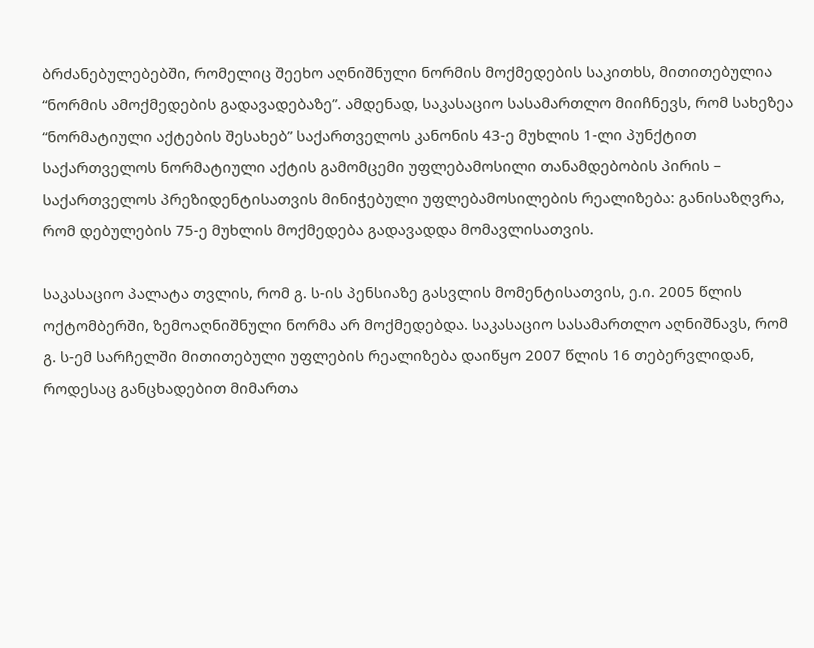ბრძანებულებებში, რომელიც შეეხო აღნიშნული ნორმის მოქმედების საკითხს, მითითებულია “ნორმის ამოქმედების გადავადებაზე”. ამდენად, საკასაციო სასამართლო მიიჩნევს, რომ სახეზეა “ნორმატიული აქტების შესახებ” საქართველოს კანონის 43-ე მუხლის 1-ლი პუნქტით საქართველოს ნორმატიული აქტის გამომცემი უფლებამოსილი თანამდებობის პირის – საქართველოს პრეზიდენტისათვის მინიჭებული უფლებამოსილების რეალიზება: განისაზღვრა, რომ დებულების 75-ე მუხლის მოქმედება გადავადდა მომავლისათვის.

საკასაციო პალატა თვლის, რომ გ. ს-ის პენსიაზე გასვლის მომენტისათვის, ე.ი. 2005 წლის ოქტომბერში, ზემოაღნიშნული ნორმა არ მოქმედებდა. საკასაციო სასამართლო აღნიშნავს, რომ გ. ს-ემ სარჩელში მითითებული უფლების რეალიზება დაიწყო 2007 წლის 16 თებერვლიდან, როდესაც განცხადებით მიმართა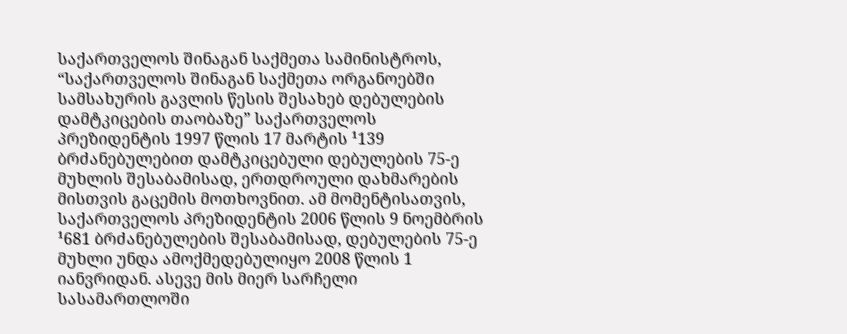საქართველოს შინაგან საქმეთა სამინისტროს, “საქართველოს შინაგან საქმეთა ორგანოებში სამსახურის გავლის წესის შესახებ დებულების დამტკიცების თაობაზე” საქართველოს პრეზიდენტის 1997 წლის 17 მარტის ¹139 ბრძანებულებით დამტკიცებული დებულების 75-ე მუხლის შესაბამისად, ერთდროული დახმარების მისთვის გაცემის მოთხოვნით. ამ მომენტისათვის, საქართველოს პრეზიდენტის 2006 წლის 9 ნოემბრის ¹681 ბრძანებულების შესაბამისად, დებულების 75-ე მუხლი უნდა ამოქმედებულიყო 2008 წლის 1 იანვრიდან. ასევე მის მიერ სარჩელი სასამართლოში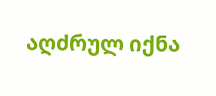აღძრულ იქნა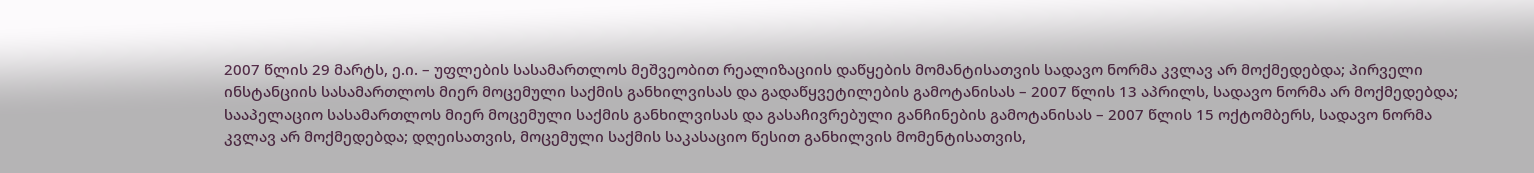2007 წლის 29 მარტს, ე.ი. – უფლების სასამართლოს მეშვეობით რეალიზაციის დაწყების მომანტისათვის სადავო ნორმა კვლავ არ მოქმედებდა; პირველი ინსტანციის სასამართლოს მიერ მოცემული საქმის განხილვისას და გადაწყვეტილების გამოტანისას – 2007 წლის 13 აპრილს, სადავო ნორმა არ მოქმედებდა; სააპელაციო სასამართლოს მიერ მოცემული საქმის განხილვისას და გასაჩივრებული განჩინების გამოტანისას – 2007 წლის 15 ოქტომბერს, სადავო ნორმა კვლავ არ მოქმედებდა; დღეისათვის, მოცემული საქმის საკასაციო წესით განხილვის მომენტისათვის,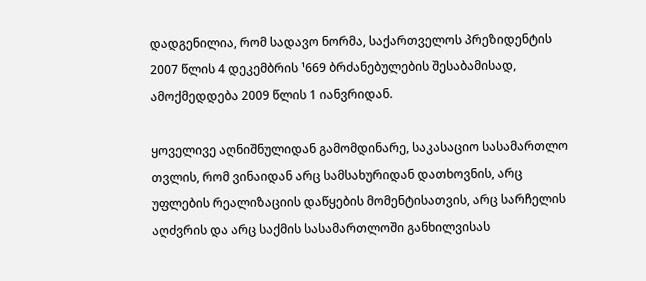დადგენილია, რომ სადავო ნორმა, საქართველოს პრეზიდენტის 2007 წლის 4 დეკემბრის ¹669 ბრძანებულების შესაბამისად, ამოქმედდება 2009 წლის 1 იანვრიდან.

ყოველივე აღნიშნულიდან გამომდინარე, საკასაციო სასამართლო თვლის, რომ ვინაიდან არც სამსახურიდან დათხოვნის, არც უფლების რეალიზაციის დაწყების მომენტისათვის, არც სარჩელის აღძვრის და არც საქმის სასამართლოში განხილვისას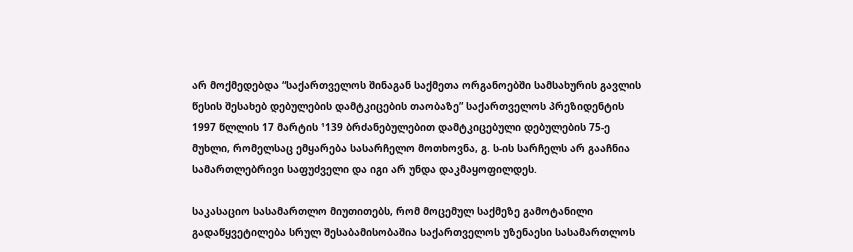არ მოქმედებდა “საქართველოს შინაგან საქმეთა ორგანოებში სამსახურის გავლის წესის შესახებ დებულების დამტკიცების თაობაზე” საქართველოს პრეზიდენტის 1997 წლლის 17 მარტის ¹139 ბრძანებულებით დამტკიცებული დებულების 75-ე მუხლი, რომელსაც ემყარება სასარჩელო მოთხოვნა, გ. ს-ის სარჩელს არ გააჩნია სამართლებრივი საფუძველი და იგი არ უნდა დაკმაყოფილდეს.

საკასაციო სასამართლო მიუთითებს, რომ მოცემულ საქმეზე გამოტანილი გადაწყვეტილება სრულ შესაბამისობაშია საქართველოს უზენაესი სასამართლოს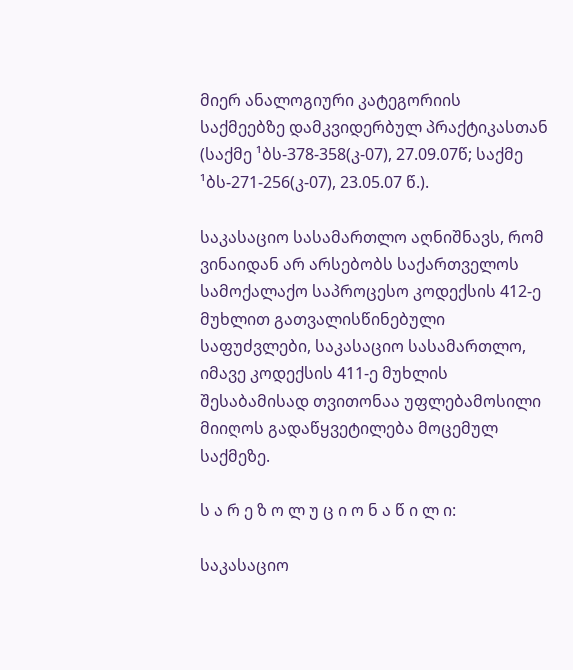მიერ ანალოგიური კატეგორიის საქმეებზე დამკვიდერბულ პრაქტიკასთან (საქმე ¹ბს-378-358(კ-07), 27.09.07წ; საქმე ¹ბს-271-256(კ-07), 23.05.07 წ.).

საკასაციო სასამართლო აღნიშნავს, რომ ვინაიდან არ არსებობს საქართველოს სამოქალაქო საპროცესო კოდექსის 412-ე მუხლით გათვალისწინებული საფუძვლები, საკასაციო სასამართლო, იმავე კოდექსის 411-ე მუხლის შესაბამისად თვითონაა უფლებამოსილი მიიღოს გადაწყვეტილება მოცემულ საქმეზე.

ს ა რ ე ზ ო ლ უ ც ი ო ნ ა წ ი ლ ი:

საკასაციო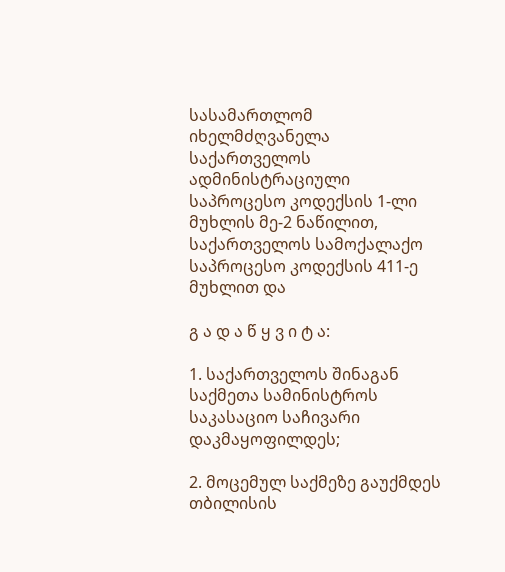სასამართლომ იხელმძღვანელა საქართველოს ადმინისტრაციული საპროცესო კოდექსის 1-ლი მუხლის მე-2 ნაწილით, საქართველოს სამოქალაქო საპროცესო კოდექსის 411-ე მუხლით და

გ ა დ ა წ ყ ვ ი ტ ა:

1. საქართველოს შინაგან საქმეთა სამინისტროს საკასაციო საჩივარი დაკმაყოფილდეს;

2. მოცემულ საქმეზე გაუქმდეს თბილისის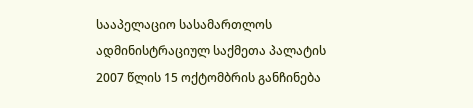სააპელაციო სასამართლოს ადმინისტრაციულ საქმეთა პალატის 2007 წლის 15 ოქტომბრის განჩინება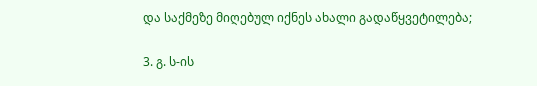და საქმეზე მიღებულ იქნეს ახალი გადაწყვეტილება;

3. გ. ს-ის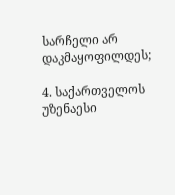სარჩელი არ დაკმაყოფილდეს;

4. საქართველოს უზენაესი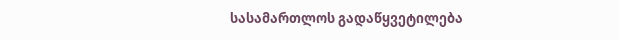სასამართლოს გადაწყვეტილება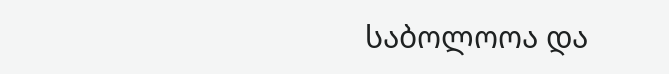საბოლოოა და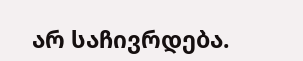არ საჩივრდება.